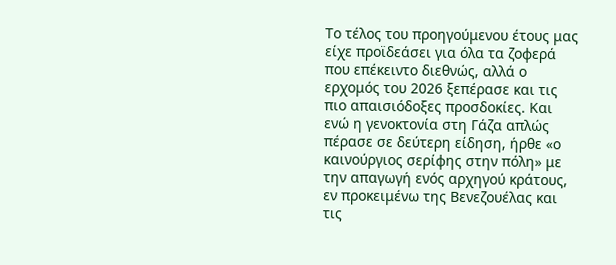Το τέλος του προηγούμενου έτους μας είχε προϊδεάσει για όλα τα ζοφερά που επέκειντο διεθνώς, αλλά ο ερχομός του 2026 ξεπέρασε και τις πιο απαισιόδοξες προσδοκίες. Και ενώ η γενοκτονία στη Γάζα απλώς πέρασε σε δεύτερη είδηση, ήρθε «ο καινούργιος σερίφης στην πόλη» με την απαγωγή ενός αρχηγού κράτους, εν προκειμένω της Βενεζουέλας και τις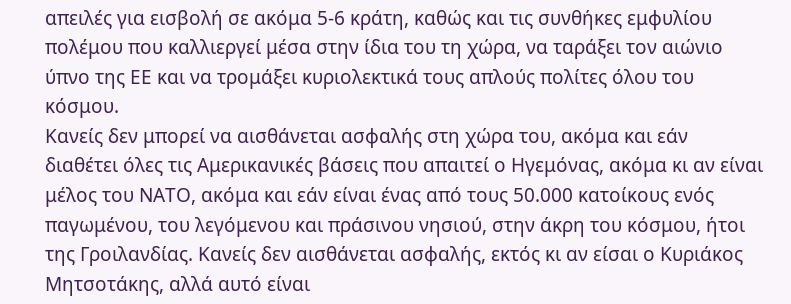απειλές για εισβολή σε ακόμα 5-6 κράτη, καθώς και τις συνθήκες εμφυλίου πολέμου που καλλιεργεί μέσα στην ίδια του τη χώρα, να ταράξει τον αιώνιο ύπνο της ΕΕ και να τρομάξει κυριολεκτικά τους απλούς πολίτες όλου του κόσμου.
Κανείς δεν μπορεί να αισθάνεται ασφαλής στη χώρα του, ακόμα και εάν διαθέτει όλες τις Αμερικανικές βάσεις που απαιτεί ο Ηγεμόνας, ακόμα κι αν είναι μέλος του ΝΑΤΟ, ακόμα και εάν είναι ένας από τους 50.000 κατοίκους ενός παγωμένου, του λεγόμενου και πράσινου νησιού, στην άκρη του κόσμου, ήτοι της Γροιλανδίας. Κανείς δεν αισθάνεται ασφαλής, εκτός κι αν είσαι ο Κυριάκος Μητσοτάκης, αλλά αυτό είναι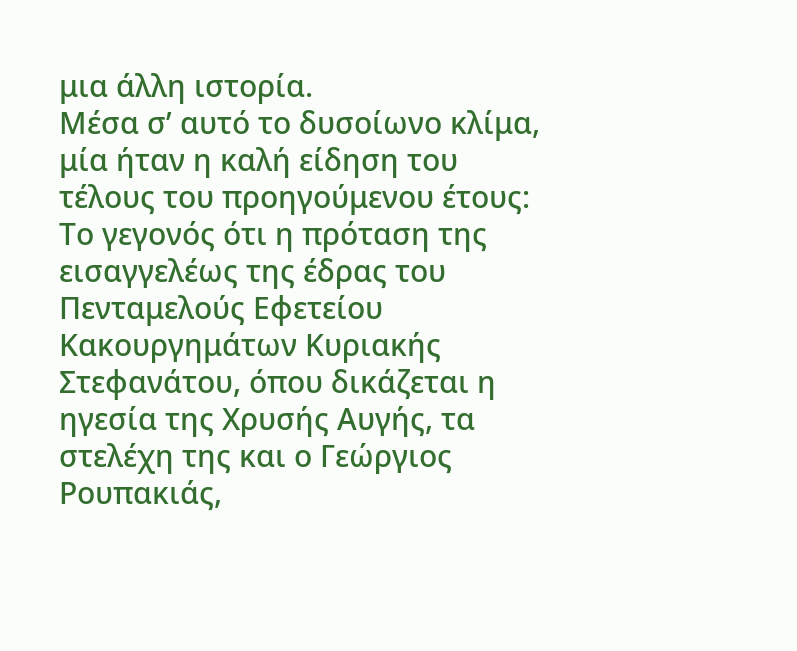μια άλλη ιστορία.
Μέσα σ’ αυτό το δυσοίωνο κλίμα, μία ήταν η καλή είδηση του τέλους του προηγούμενου έτους:
Το γεγονός ότι η πρόταση της εισαγγελέως της έδρας του Πενταμελούς Εφετείου Κακουργημάτων Κυριακής Στεφανάτου, όπου δικάζεται η ηγεσία της Χρυσής Αυγής, τα στελέχη της και ο Γεώργιος Ρουπακιάς,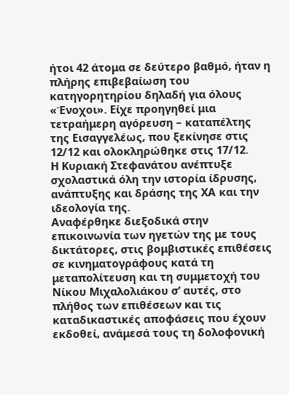ήτοι 42 άτομα σε δεύτερο βαθμό, ήταν η πλήρης επιβεβαίωση του κατηγορητηρίου δηλαδή για όλους «Ένοχοι». Είχε προηγηθεί μια τετραήμερη αγόρευση – καταπέλτης της Εισαγγελέως, που ξεκίνησε στις 12/12 και ολοκληρώθηκε στις 17/12.
Η Κυριακή Στεφανάτου ανέπτυξε σχολαστικά όλη την ιστορία ίδρυσης, ανάπτυξης και δράσης της ΧΑ και την ιδεολογία της.
Αναφέρθηκε διεξοδικά στην επικοινωνία των ηγετών της με τους δικτάτορες, στις βομβιστικές επιθέσεις σε κινηματογράφους κατά τη μεταπολίτευση και τη συμμετοχή του Νίκου Μιχαλολιάκου σ’ αυτές, στο πλήθος των επιθέσεων και τις καταδικαστικές αποφάσεις που έχουν εκδοθεί, ανάμεσά τους τη δολοφονική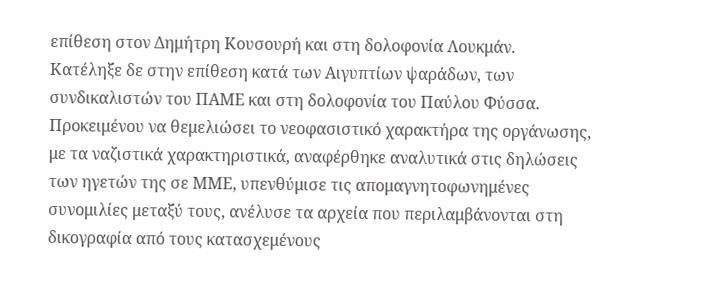επίθεση στον Δημήτρη Κουσουρή και στη δολοφονία Λουκμάν.
Κατέληξε δε στην επίθεση κατά των Αιγυπτίων ψαράδων, των συνδικαλιστών του ΠΑΜΕ και στη δολοφονία του Παύλου Φύσσα.
Προκειμένου να θεμελιώσει το νεοφασιστικό χαρακτήρα της οργάνωσης, με τα ναζιστικά χαρακτηριστικά, αναφέρθηκε αναλυτικά στις δηλώσεις των ηγετών της σε ΜΜΕ, υπενθύμισε τις απομαγνητοφωνημένες συνομιλίες μεταξύ τους, ανέλυσε τα αρχεία που περιλαμβάνονται στη δικογραφία από τους κατασχεμένους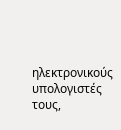ηλεκτρονικούς υπολογιστές τους,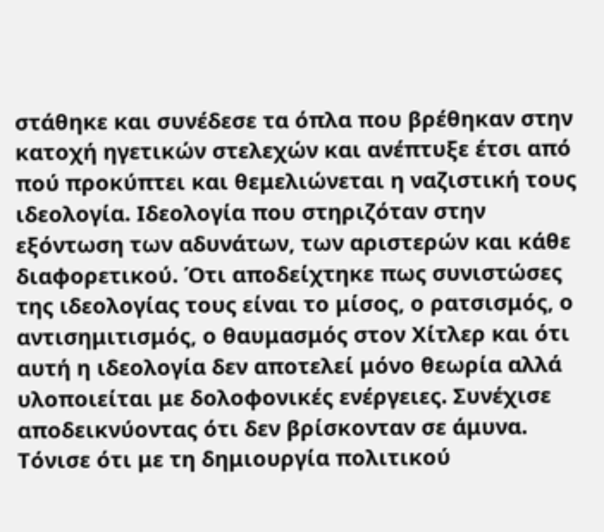στάθηκε και συνέδεσε τα όπλα που βρέθηκαν στην κατοχή ηγετικών στελεχών και ανέπτυξε έτσι από πού προκύπτει και θεμελιώνεται η ναζιστική τους ιδεολογία. Ιδεολογία που στηριζόταν στην εξόντωση των αδυνάτων, των αριστερών και κάθε διαφορετικού. Ότι αποδείχτηκε πως συνιστώσες της ιδεολογίας τους είναι το μίσος, ο ρατσισμός, ο αντισημιτισμός, ο θαυμασμός στον Χίτλερ και ότι αυτή η ιδεολογία δεν αποτελεί μόνο θεωρία αλλά υλοποιείται με δολοφονικές ενέργειες. Συνέχισε αποδεικνύοντας ότι δεν βρίσκονταν σε άμυνα.
Τόνισε ότι με τη δημιουργία πολιτικού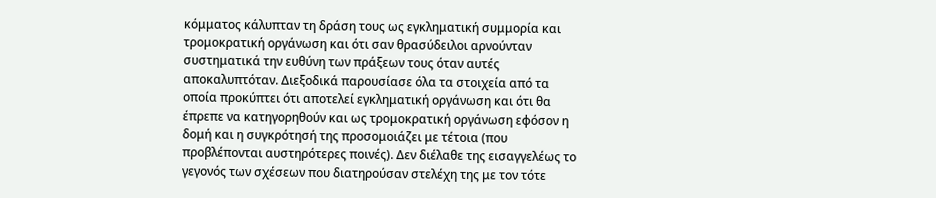κόμματος κάλυπταν τη δράση τους ως εγκληματική συμμορία και τρομοκρατική οργάνωση και ότι σαν θρασύδειλοι αρνούνταν συστηματικά την ευθύνη των πράξεων τους όταν αυτές αποκαλυπτόταν. Διεξοδικά παρουσίασε όλα τα στοιχεία από τα οποία προκύπτει ότι αποτελεί εγκληματική οργάνωση και ότι θα έπρεπε να κατηγορηθούν και ως τρομοκρατική οργάνωση εφόσον η δομή και η συγκρότησή της προσομοιάζει με τέτοια (που προβλέπονται αυστηρότερες ποινές). Δεν διέλαθε της εισαγγελέως το γεγονός των σχέσεων που διατηρούσαν στελέχη της με τον τότε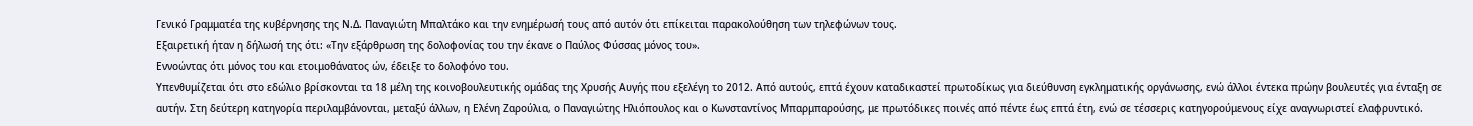Γενικό Γραμματέα της κυβέρνησης της Ν.Δ. Παναγιώτη Μπαλτάκο και την ενημέρωσή τους από αυτόν ότι επίκειται παρακολούθηση των τηλεφώνων τους.
Εξαιρετική ήταν η δήλωσή της ότι: «Την εξάρθρωση της δολοφονίας του την έκανε ο Παύλος Φύσσας μόνος του».
Εννοώντας ότι μόνος του και ετοιμοθάνατος ών, έδειξε το δολοφόνο του.
Υπενθυμίζεται ότι στο εδώλιο βρίσκονται τα 18 μέλη της κοινοβουλευτικής ομάδας της Χρυσής Αυγής που εξελέγη το 2012. Από αυτούς, επτά έχουν καταδικαστεί πρωτοδίκως για διεύθυνση εγκληματικής οργάνωσης, ενώ άλλοι έντεκα πρώην βουλευτές για ένταξη σε αυτήν. Στη δεύτερη κατηγορία περιλαμβάνονται, μεταξύ άλλων, η Ελένη Ζαρούλια, ο Παναγιώτης Ηλιόπουλος και ο Κωνσταντίνος Μπαρμπαρούσης, με πρωτόδικες ποινές από πέντε έως επτά έτη, ενώ σε τέσσερις κατηγορούμενους είχε αναγνωριστεί ελαφρυντικό.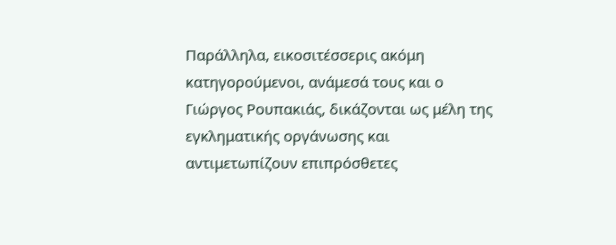Παράλληλα, εικοσιτέσσερις ακόμη κατηγορούμενοι, ανάμεσά τους και ο Γιώργος Ρουπακιάς, δικάζονται ως μέλη της εγκληματικής οργάνωσης και αντιμετωπίζουν επιπρόσθετες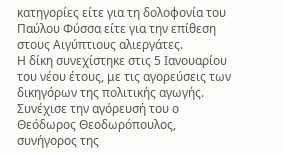κατηγορίες είτε για τη δολοφονία του Παύλου Φύσσα είτε για την επίθεση στους Αιγύπτιους αλιεργάτες.
Η δίκη συνεχίστηκε στις 5 Ιανουαρίου του νέου έτους, με τις αγορεύσεις των δικηγόρων της πολιτικής αγωγής.
Συνέχισε την αγόρευσή του ο Θεόδωρος Θεοδωρόπουλος, συνήγορος της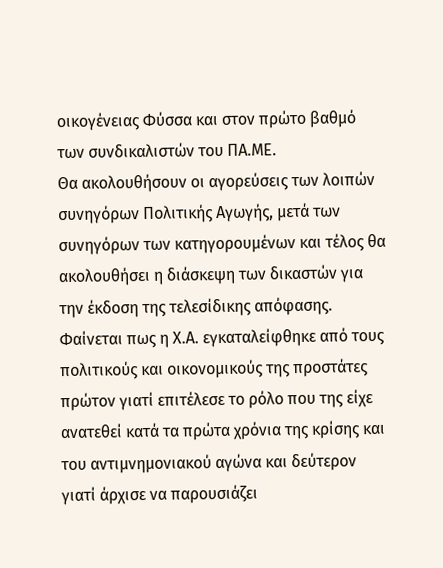οικογένειας Φύσσα και στον πρώτο βαθμό των συνδικαλιστών του ΠΑ.ΜΕ.
Θα ακολουθήσουν οι αγορεύσεις των λοιπών συνηγόρων Πολιτικής Αγωγής, μετά των συνηγόρων των κατηγορουμένων και τέλος θα ακολουθήσει η διάσκεψη των δικαστών για την έκδοση της τελεσίδικης απόφασης.
Φαίνεται πως η Χ.Α. εγκαταλείφθηκε από τους πολιτικούς και οικονομικούς της προστάτες πρώτον γιατί επιτέλεσε το ρόλο που της είχε ανατεθεί κατά τα πρώτα χρόνια της κρίσης και του αντιμνημονιακού αγώνα και δεύτερον γιατί άρχισε να παρουσιάζει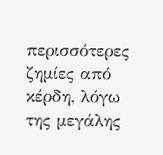περισσότερες ζημίες από κέρδη, λόγω της μεγάλης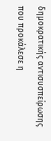δημοκρατικής αντισυσπείρωσης που προκάλεσε η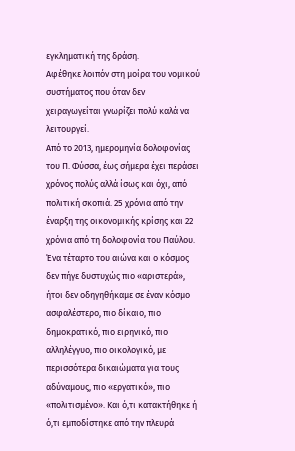εγκληματική της δράση.
Αφέθηκε λοιπόν στη μοίρα του νομικού συστήματος που όταν δεν χειραγωγείται γνωρίζει πολύ καλά να λειτουργεί.
Από το 2013, ημερομηνία δολοφονίας του Π. Φύσσα, έως σήμερα έχει περάσει χρόνος πολύς αλλά ίσως και όχι, από πολιτική σκοπιά. 25 χρόνια από την έναρξη της οικονομικής κρίσης και 22 χρόνια από τη δολοφονία του Παύλου. Ένα τέταρτο του αιώνα και ο κόσμος δεν πήγε δυστυχώς πιο «αριστερά», ήτοι δεν οδηγηθήκαμε σε έναν κόσμο ασφαλέστερο, πιο δίκαιο, πιο δημοκρατικό, πιο ειρηνικό, πιο αλληλέγγυο, πιο οικολογικό, με περισσότερα δικαιώματα για τους αδύναμους, πιο «εργατικό», πιο «πολιτισμένο». Και ό,τι κατακτήθηκε ή ό,τι εμποδίστηκε από την πλευρά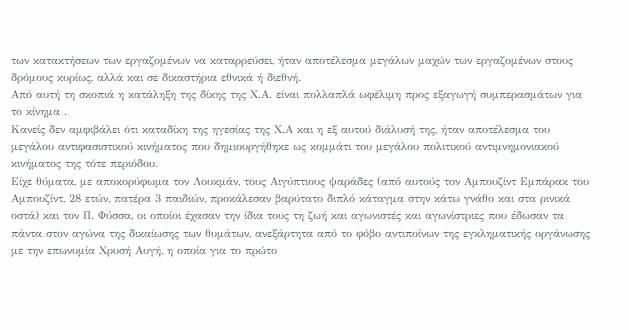των κατακτήσεων των εργαζομένων να καταρρεύσει, ήταν αποτέλεσμα μεγάλων μαχών των εργαζομένων στους δρόμους κυρίως, αλλά και σε δικαστήρια εθνικά ή διεθνή.
Από αυτή τη σκοπιά η κατάληξη της δίκης της Χ.Α. είναι πολλαπλά ωφέλιμη προς εξαγωγή συμπερασμάτων για το κίνημα .
Κανείς δεν αμφιβάλει ότι καταδίκη της ηγεσίας της Χ.Α και η εξ αυτού διάλυσή της, ήταν αποτέλεσμα του μεγάλου αντιφασιστικού κινήματος που δημιουργήθηκε ως κομμάτι του μεγάλου πολιτικού αντιμνημονιακού κινήματος της τότε περιόδου.
Είχε θύματα, με αποκορύφωμα τον Λουκμάν, τους Αιγύπτιους ψαράδες (από αυτούς τον Αμπουζίντ Εμπάρακ του Αμπουζίντ, 28 ετών, πατέρα 3 παιδιών, προκάλεσαν βαρύτατο διπλό κάταγμα στην κάτω γνάθο και στα ρινικά οστά) και τον Π. Φύσσα, οι οποίοι έχασαν την ίδια τους τη ζωή και αγωνιστές και αγωνίστριες που έδωσαν τα πάντα στον αγώνα της δικαίωσης των θυμάτων, ανεξάρτητα από το φόβο αντιποίνων της εγκληματικής οργάνωσης με την επωνυμία Χρυσή Αυγή, η οποία για το πρώτο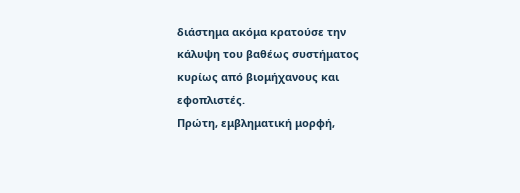διάστημα ακόμα κρατούσε την κάλυψη του βαθέως συστήματος κυρίως από βιομήχανους και εφοπλιστές.
Πρώτη, εμβληματική μορφή,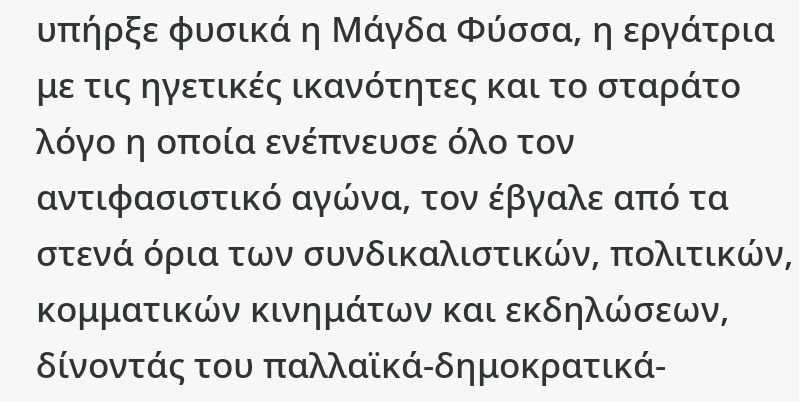υπήρξε φυσικά η Μάγδα Φύσσα, η εργάτρια με τις ηγετικές ικανότητες και το σταράτο λόγο η οποία ενέπνευσε όλο τον αντιφασιστικό αγώνα, τον έβγαλε από τα στενά όρια των συνδικαλιστικών, πολιτικών, κομματικών κινημάτων και εκδηλώσεων, δίνοντάς του παλλαϊκά-δημοκρατικά-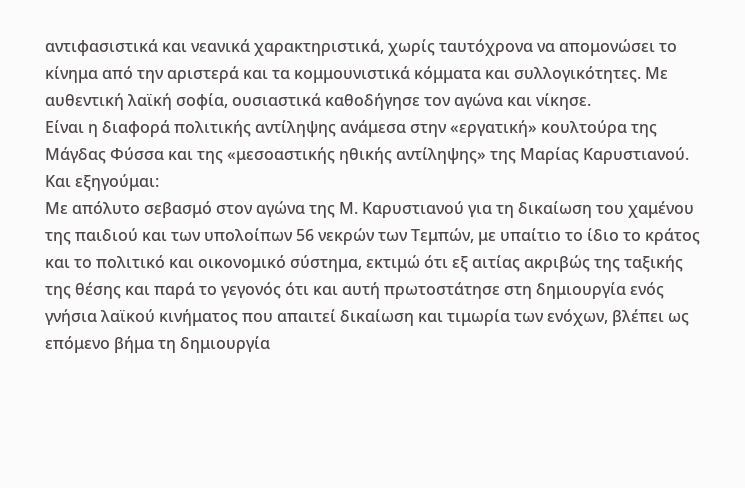αντιφασιστικά και νεανικά χαρακτηριστικά, χωρίς ταυτόχρονα να απομονώσει το κίνημα από την αριστερά και τα κομμουνιστικά κόμματα και συλλογικότητες. Με αυθεντική λαϊκή σοφία, ουσιαστικά καθοδήγησε τον αγώνα και νίκησε.
Είναι η διαφορά πολιτικής αντίληψης ανάμεσα στην «εργατική» κουλτούρα της Μάγδας Φύσσα και της «μεσοαστικής ηθικής αντίληψης» της Μαρίας Καρυστιανού.
Και εξηγούμαι:
Με απόλυτο σεβασμό στον αγώνα της Μ. Καρυστιανού για τη δικαίωση του χαμένου της παιδιού και των υπολοίπων 56 νεκρών των Τεμπών, με υπαίτιο το ίδιο το κράτος και το πολιτικό και οικονομικό σύστημα, εκτιμώ ότι εξ αιτίας ακριβώς της ταξικής της θέσης και παρά το γεγονός ότι και αυτή πρωτοστάτησε στη δημιουργία ενός γνήσια λαϊκού κινήματος που απαιτεί δικαίωση και τιμωρία των ενόχων, βλέπει ως επόμενο βήμα τη δημιουργία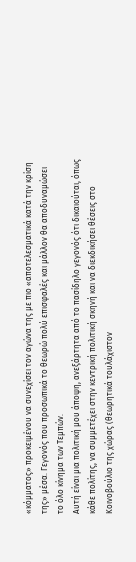«κόμματος» προκειμένου να συνεχίσει τον αγώνα της με πιο «αποτελεσματικά κατά την κρίση της» μέσα. Γεγονός που προσωπικά το θεωρώ πολύ επισφαλές και μάλλον θα αποδυναμώσει το όλο κίνημα των Τεμπών.
Αυτή είναι μια πολιτική μου άποψη, ανεξάρτητα από το πασίδηλο γεγονός ότι δικαιούται, όπως κάθε πολίτης, να συμμετέχει στην κεντρική πολιτική σκηνή και να διεκδικήσει θέσεις στο Κοινοβούλιο της χώρας (θεωρητικά τουλάχιστον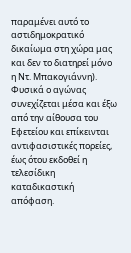παραμένει αυτό το αστιδημοκρατικό δικαίωμα στη χώρα μας και δεν το διατηρεί μόνο η Ντ. Μπακογιάννη).
Φυσικά ο αγώνας συνεχίζεται μέσα και έξω από την αίθουσα του Εφετείου και επίκεινται αντιφασιστικές πορείες, έως ότου εκδοθεί η τελεσίδικη καταδικαστική απόφαση.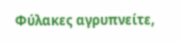Φύλακες αγρυπνείτε,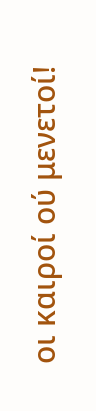οι καιροί ού μενετοί!